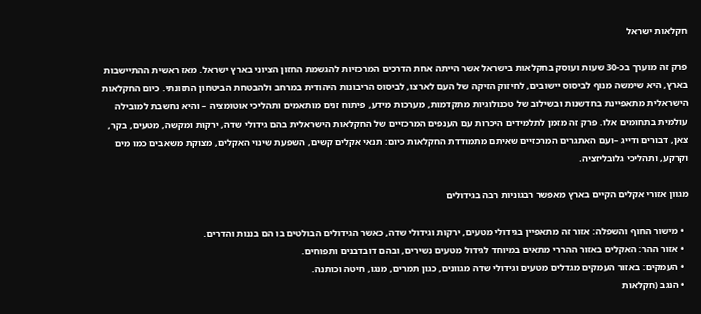חקלאות ישראל

פרק זה מוערך בכ-30 שעות ועוסק בחקלאות בישראל אשר הייתה אחת הדרכים המרכזיות להגשמת החזון הציוני בארץ ישראל. מאז ראשית ההתיישבות בארץ, היא שימשה מנוף לביסוס יישובים, לחיזוק הזיקה של העם לארצו, לביסוס הריבונות היהודית במרחב ולהבטחת הביטחון התזונתי. כיום החקלאות הישראלית מתאפיינת בחדשנות ובשילוב של טכנולוגיות מתקדמות, מערכות מידע, פיתוח זנים מותאמים ותהליכי אוטומציה – והיא נחשבת למובילה עולמית בתחומים אלו. פרק זה מזמן לתלמידים היכרות עם הענפים המרכזיים של החקלאות הישראלית בהם גידולי שדה, ירקות ומקשה, מטעים, בקר, צאן, דבורים ודייג –ועם האתגרים המרכזיים שאיתם מתמודדת החקלאות כיום: תנאי אקלים קשים, השפעת שינוי האקלים, מצוקת משאבים כמו מים וקרקע, ותהליכי גלובליזציה.

מגוון אזורי אקלים הקיים בארץ מאפשר רבגוניות רבה בגידולים

  • מישור החוף והשפלה: אזור זה מתאפיין בגידולי מטעים, ירקות וגידולי שדה, כאשר הגידולים הבולטים בו הם בננות והדרים.
  • אזור ההר: האקלים באזור ההררי מתאים במיוחד לגידול מטעים נשירים, ובהם דובדבנים ותפוחים.
  • העמקים: באזור העמקים מגדלים מטעים וגידולי שדה מגוונים, כגון תמרים, מנגו, חיטה וכותנה.
  • הנגב (חקלאות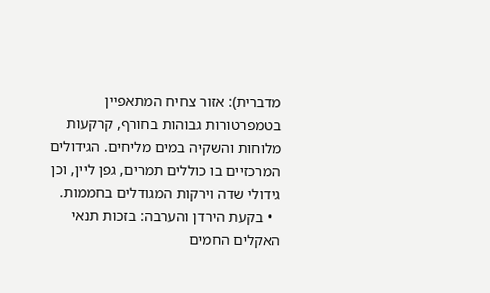מדברית): אזור צחיח המתאפיין בטמפרטורות גבוהות בחורף, קרקעות מלוחות והשקיה במים מליחים. הגידולים המרכזיים בו כוללים תמרים, גפן ליין, וכן גידולי שדה וירקות המגודלים בחממות.
  • בקעת הירדן והערבה: בזכות תנאי האקלים החמים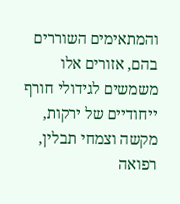והמתאימים השוררים בהם, אזורים אלו משמשים לגידולי חורף ייחודיים של ירקות, מקשה וצמחי תבלין, רפואה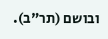ובושם (תר"ב).